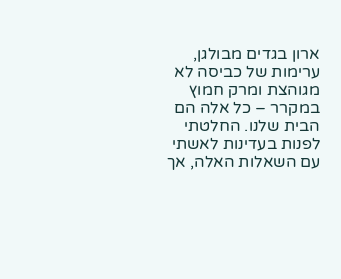ארון בגדים מבולגן, ערימות של כביסה לא מגוהצת ומרק חמוץ במקרר – כל אלה הם הבית שלנו. החלטתי לפנות בעדינות לאשתי עם השאלות האלה, אך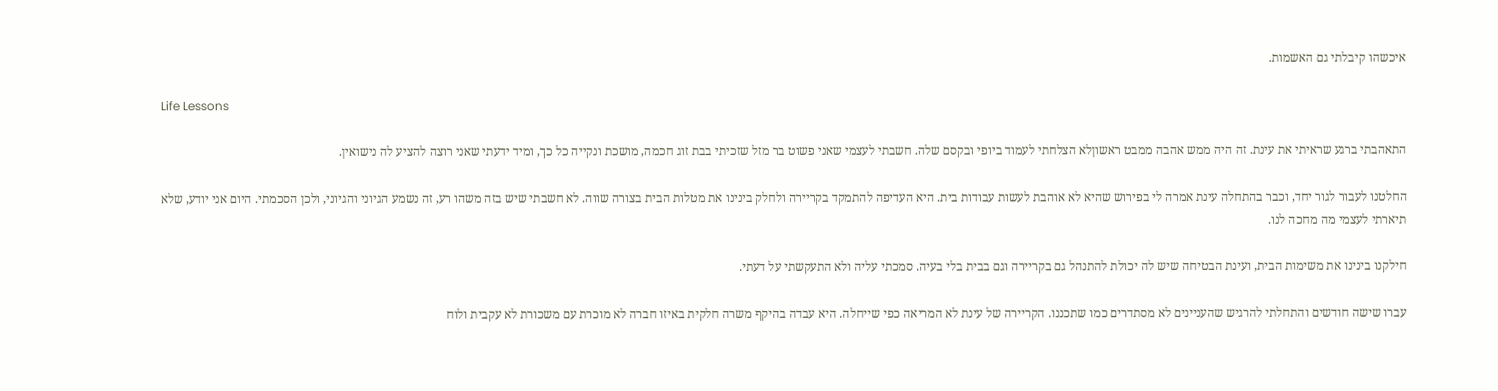איכשהו קיבלתי גם האשמות.

Life Lessons

התאהבתי ברגע שראיתי את עינת. זה היה ממש אהבה ממבט ראשוןלא הצלחתי לעמוד ביופי ובקסם שלה. חשבתי לעצמי שאני פשוט בר מזל שזכיתי בבת זוג חכמה, מושכת ונקייה כל כך, ומיד ידעתי שאני רוצה להציע לה נישואין.

החלטנו לעבור לגור יחד, וכבר בהתחלה עינת אמרה לי בפירוש שהיא לא אוהבת לעשות עבודות בית. היא העדיפה להתמקד בקריירה ולחלק בינינו את מטלות הבית בצורה שווה. לא חשבתי שיש בזה משהו רע, זה נשמע הגיוני והגיוני, ולכן הסכמתי. היום אני יודע, שלא תיארתי לעצמי מה מחכה לנו.

חילקנו בינינו את משימות הבית, ועינת הבטיחה שיש לה יכולת להתנהל גם בקריירה וגם בבית בלי בעיה. סמכתי עליה ולא התעקשתי על דעתי.

עברו שישה חודשים והתחלתי להרגיש שהעניינים לא מסתדרים כמו שתכננו. הקריירה של עינת לא המריאה כפי שייחלה. היא עבדה בהיקף משרה חלקית באיזו חברה לא מוכרת עם משכורת לא עקבית ולוח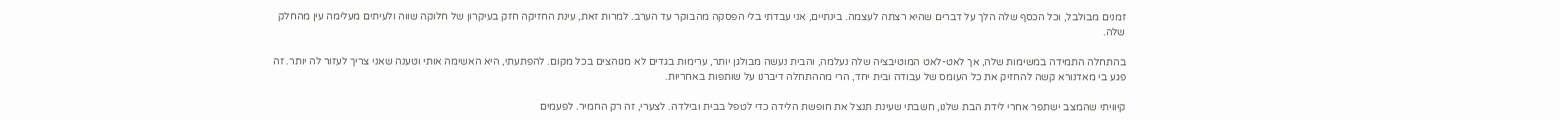זמנים מבולבל, וכל הכסף שלה הלך על דברים שהיא רצתה לעצמה. בינתיים, אני עבדתי בלי הפסקה מהבוקר עד הערב. למרות זאת, עינת החזיקה חזק בעיקרון של חלוקה שווה ולעיתים מעלימה עין מהחלק שלה.

בהתחלה התמידה במשימות שלה, אך לאט-לאט המוטיבציה שלה נעלמה, והבית נעשה מבולגן יותר, ערימות בגדים לא מגוהצים בכל מקום. להפתעתי, היא האשימה אותי וטענה שאני צריך לעזור לה יותר. זה פגע בי מאדנורא קשה להחזיק את כל העומס של עבודה ובית יחד, הרי מההתחלה דיברנו על שותפות באחריות.

קיוויתי שהמצב ישתפר אחרי לידת הבת שלנו, חשבתי שעינת תנצל את חופשת הלידה כדי לטפל בבית ובילדה. לצערי, זה רק החמיר. לפעמים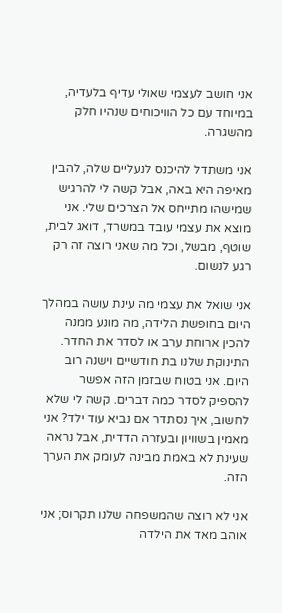אני חושב לעצמי שאולי עדיף בלעדיה, במיוחד עם כל הוויכוחים שנהיו חלק מהשגרה.

אני משתדל להיכנס לנעליים שלה, להבין מאיפה היא באה, אבל קשה לי להרגיש שמישהו מתייחס אל הצרכים שלי. אני מוצא את עצמי עובד במשרד, דואג לבית, שוטף, מבשל, וכל מה שאני רוצה זה רק רגע לנשום.

אני שואל את עצמי מה עינת עושה במהלך היום בחופשת הלידה, מה מונע ממנה להכין ארוחת ערב או לסדר את החדר. התינוקת שלנו בת חודשיים וישנה רוב היום. אני בטוח שבזמן הזה אפשר להספיק לסדר כמה דברים. קשה לי שלא לחשוב, איך נסתדר אם נביא עוד ילד? אני מאמין בשוויון ובעזרה הדדית, אבל נראה שעינת לא באמת מבינה לעומק את הערך הזה.

אני לא רוצה שהמשפחה שלנו תקרוס; אני אוהב מאד את הילדה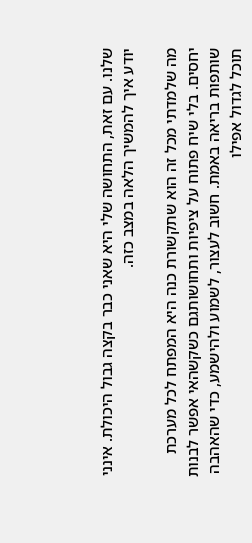שלנו. עם זאת, התחושה שלי היא שאני כבר בקצה גבול היכולת. אינני יודע איך להמשיך הלאה במצב כזה.

מה שלמדתי מכל זה הוא שתקשורת כנה היא המפתח לכל מערכת יחסים. בלי שיח פתוח על ציפיות ותחושותגם כשקשהאי אפשר לבנות שותפות בריאה באמת. חשוב לעצור, לשמוע ולהישמע, כדי שהאהבה תוכל לגדול אפילו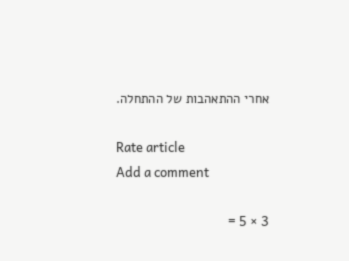אחרי ההתאהבות של ההתחלה.

Rate article
Add a comment

3 × 5 =